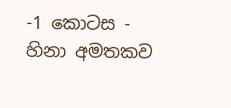-1 කොටස - හිනා අමතකව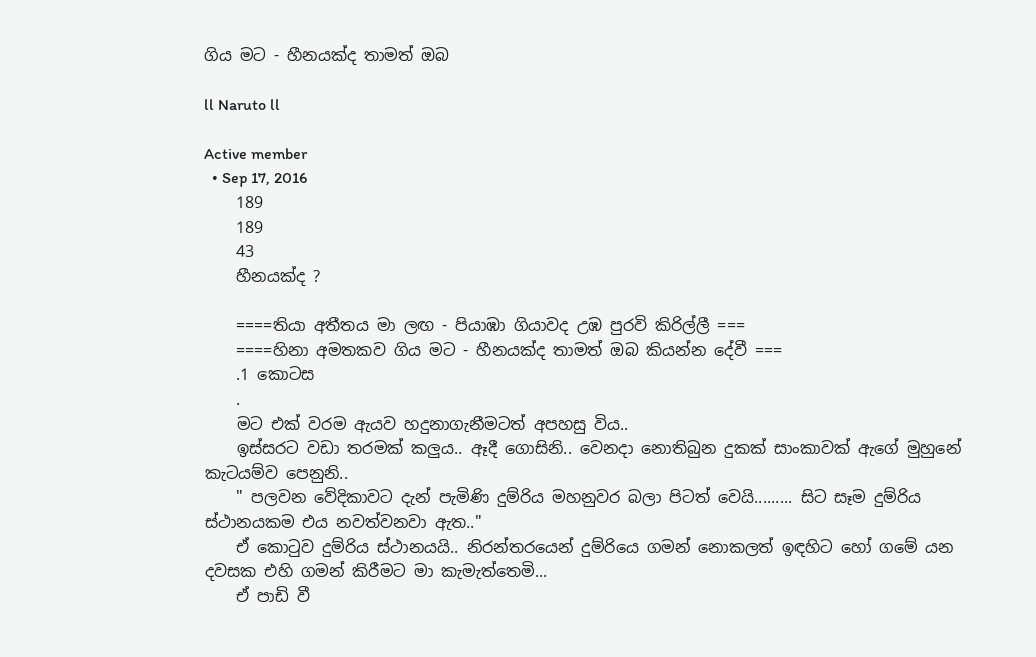ගිය මට - හීනයක්ද තාමත් ඔබ

ll Naruto ll

Active member
  • Sep 17, 2016
    189
    189
    43
    හීනයක්ද ?

    ====තියා අතීතය මා ලඟ - පියාඹා ගියාවද උඹ පුරවි කිරිල්ලී ===
    ====හිනා අමතකව ගිය මට - හීනයක්ද තාමත් ඔබ කියන්න දේවී ===
    .1 කොටස
    .
    මට එක් වරම ඇයව හදුනාගැනීමටත් අපහසු විය..
    ඉස්සරට වඩා තරමක් කලුය.. ඈදී ගොසිනි.. වෙනදා නොතිබුන දුකක් සාංකාවක් ඇගේ මුහුනේ කැටයම්ව පෙනුනි..
    " පලවන වේදිකාවට දැන් පැමිණි දුම්රිය මහනුවර බලා පිටත් වෙයි......... සිට සෑම දුම්රිය ස්ථානයකම එය නවත්වනවා ඇත.."
    ඒ කොටුව දුම්රිය ස්ථානයයි.. නිරන්ත‍රයෙන් දුම්රියෙ ගමන් නොකලත් ඉඳහිට හෝ ගමේ යන දවසක එහි ගමන් කිරීමට මා කැමැත්තෙමි...
    ඒ පාඩි වී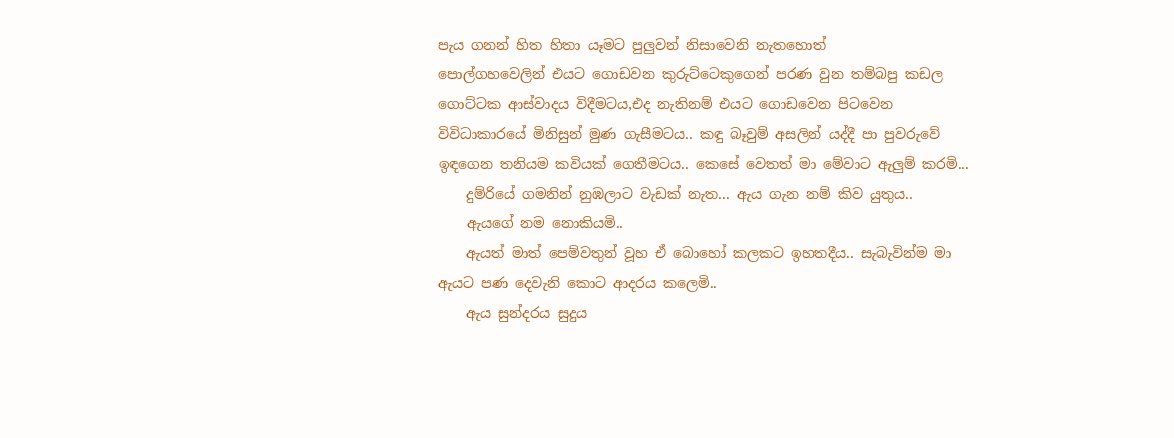පැය ගනන් හිත හිතා යෑමට පුලුවන් නිසාවෙනි නැතහොත් පොල්ගහවෙලින් ‍එයට ගොඩවන කුරුට්ටෙකුගෙන් පරණ වුන තම්බපු කඩල ගොට්ටක ආස්වාදය විදීමටය,එද නැතිනම් එයට ගොඩවෙන පිටවෙන විවිධාකාරයේ මිනිසුන් මුණ ගැසීමටය.. කඳු බෑවුම් අසලින් යද්දී පා පුවරුවේ ඉඳගෙන තනියම කවියක් ගෙතීමටය.. කෙසේ වෙතත් මා මේවාට ඇලුම් කරමි...
    දුම්රියේ ගමනින් නුඹලාට වැඩක් නැත... ඇය ගැන නම් කිව යුතුය..
    ඇයගේ නම නොකියමි..
    ඇයත් මාත් පෙම්වතුන් වූහ ඒ බොහෝ කලකට ඉහතදීය.. සැබැවින්ම මා ඇයට පණ දෙවැනි කොට ආදරය කලෙමි..
    ඇය සුන්දරය සුදුය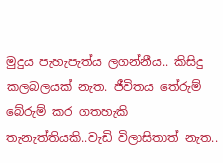මුදුය පැහැපැත්ය ලගන්නීය.. කිසිදු කලබලයක් නැත. ජීවිතය තේරුම් බේරුම් කර ගතහැකි තැනැත්තියකි..වැඩි විලාසිතාත් නැත..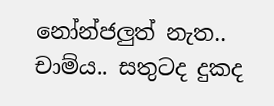නෝන්ජලුත් නැත.. චාම්ය.. සතුටද දුකද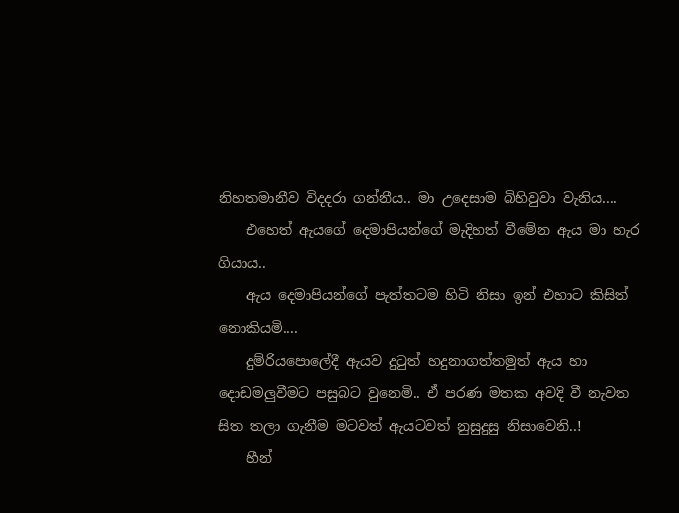නිහතමානීව විදදරා ගන්නීය.. මා උදෙසාම බිහිවුවා වැනිය....
    එහෙත් ඇයගේ දෙමාපියන්ගේ මැදිහත් වීමේන ඇය මා හැර ගියාය..
    ඇය දෙමාපියන්ගේ පැත්තටම හිටි නිසා ඉන් එහාට කිසිත් නොකියමි....
    දුම්රියපොලේදී ඇයව දුටුත් හදුනාගත්තමුත් ඇය හා දොඩමලුවීමට පසුබට වුනෙමි.. ඒ පරණ මතක අවදි වී නැවත සිත තලා ගැනීම මටවත් ඇයටවත් නුසුදුසු නිසාවෙනි..!
    හීන්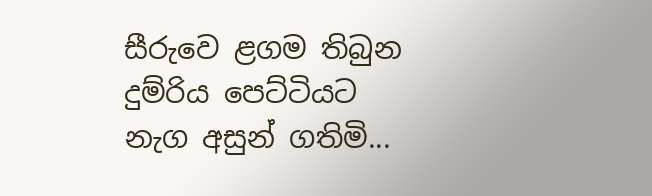සීරුවෙ ළගම තිබුන දුම්රිය පෙට්ටියට නැග අසුන් ගතිමි...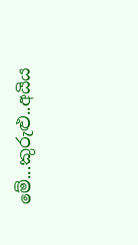මේ...කුරුළු..අයිය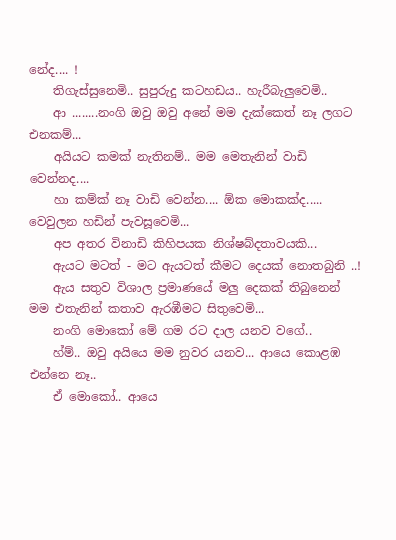නේද.... !
    තිගැස්සුනෙමි.. සුපුරුදු කටහඩය.. හැරීබැලුවෙමි..
    ආ ........නංගි ඔවු ඔවු අනේ මම දැක්කෙත් නෑ ලගට එනකම්...
    අයියට කමක් නැතිනම්.. මම මෙතැනින් වාඩි වෙන්නද....
    හා කම්ක් නෑ වාඩි වෙන්න.... ඕක මොකක්ද..... වෙවුලන හඩින් පැවසූවෙමි...
    අප අතර විනාඩි කිහිපයක නිශ්ෂබ්දතාවයකි...
    ඇයට මටත් - මට ඇයටත් කීමට දෙයක් නොතබුනි ..!
    ඇය සතුව විශාල ප්‍රමාණයේ මලු දෙකක් තිබුනෙන් මම එතැනින් කතාව ඇරඹීමට සිතුවෙමි...
    නංගි මොකෝ මේ ගම රට දාල යනව වගේ..
    හ්ම්.. ඔවු අයියෙ මම නුවර යනව... ආයෙ කොළඹ එන්නෙ නෑ..
    ඒ මොකෝ.. ආයෙ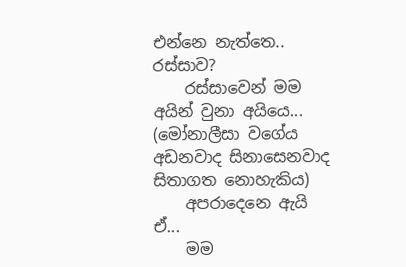එන්නෙ නැත්තෙ.. රස්සාව?
    රස්සාවෙන් මම අයින් වුනා අයියෙ... (මෝනාලීසා වගේය අඩනවාද සිනාසෙනවාද සිතාගත නොහැකිය)
    අපරාදෙනෙ ඇයි ඒ...
    මම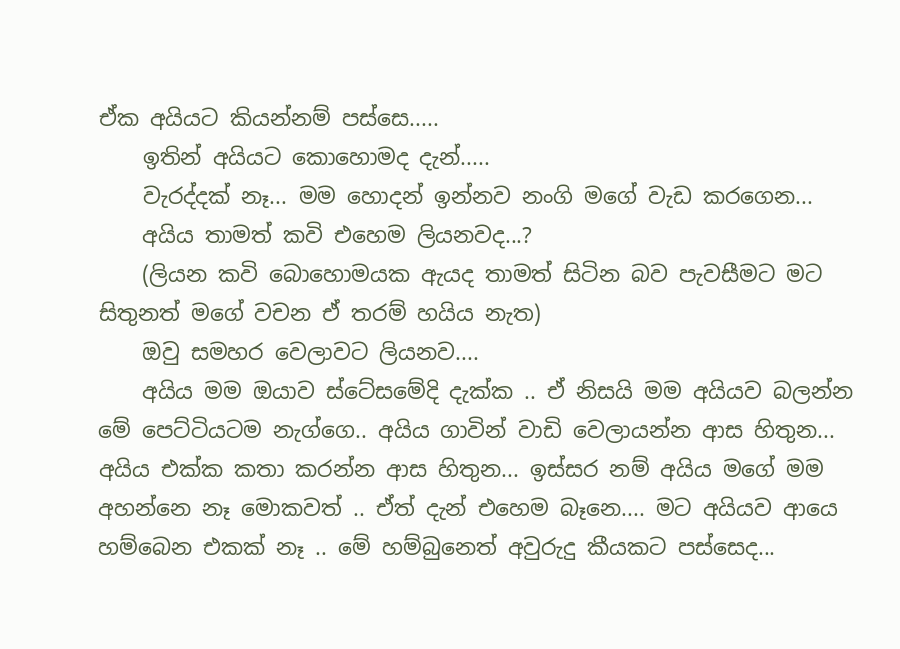ඒක අයියට කියන්නම් පස්සෙ.....
    ඉතින් අයියට කොහොමද දැන්.....
    වැරද්දක් නෑ... මම හොදන් ඉන්නව නංගි මගේ වැඩ කරගෙන...
    අයිය තාමත් කවි එහෙම ලියනවද...?
    (ලියන කවි බොහොමයක ඇයද තාමත් සිටින බව පැවසීමට මට සිතුනත් මගේ වචන ඒ තරම් හයිය නැත)
    ඔවු සමහර වෙලාවට ලියනව....
    අයිය මම ඔයාව ස්ටේසමේදි දැක්ක .. ඒ නිසයි මම අයියව බලන්න මේ පෙට්ටියටම නැග්ගෙ.. අයිය ගාවින් වාඩි වෙලායන්න ආස හිතුන... අයිය එක්ක කතා කරන්න ආස හිතුන... ඉස්සර නම් අයිය මගේ මම අහන්නෙ නෑ මොකවත් .. ඒත් දැන් එහෙම බෑනෙ.... මට අයියව ආයෙ හම්බෙන එකක් නෑ .. මේ හම්බුනෙත් අවුරුදු කීයකට පස්සෙද...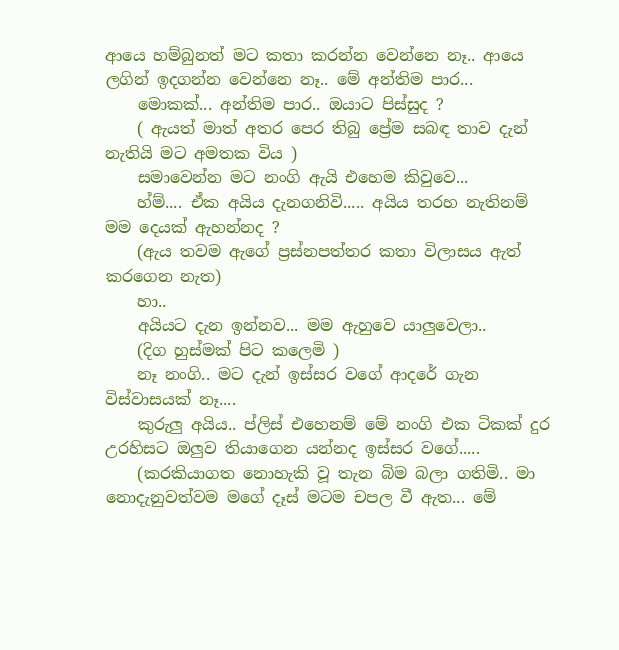ආයෙ හම්බුනත් මට කතා කරන්න වෙන්නෙ නෑ.. ආයෙ ලගින් ඉදගන්න වෙන්නෙ නෑ.. මේ අන්තිම පාර...
    මොකක්... අන්තිම පාර.. ඔයාට පිස්සුද ?
    ( ඇයත් මාත් අතර පෙර තිබු ප්‍රේම සබඳ තාව දැන් නැතියි මට අමතක විය )
    සමාවෙන්න මට නංගි ඇයි එහෙම කිවුවෙ...
    හ්ම්.... ඒක අයිය දැනගනිවි..... අයිය තරහ නැතිනම් මම දෙයක් ඇහන්නද ?
    (ඇය තවම ඇගේ ප්‍රස්නපත්තර කතා විලාසය ඇත් කරගෙන නැත)
    හා..
    අයියට දැන ඉන්නව... මම ඇහුවෙ යාලුවෙලා..
    (දිග හුස්මක් පිට කලෙමි )
    නෑ නංගි.. මට දැන් ඉස්සර වගේ ආදරේ ගැන විස්වාසයක් නෑ....
    කුරුලු අයිය.. ප්ලිස් එහෙනම් ‍මේ නංගි එක ටිකක් දුර උරහිසට ඔලුව තියාගෙන යන්නද ඉස්සර වගේ.....
    (කරකියාගත නොහැකි වූ තැන බිම බලා ගතිමි.. මා නොදැනුවත්වම මගේ දෑස් මටම චපල වී ඇත... මේ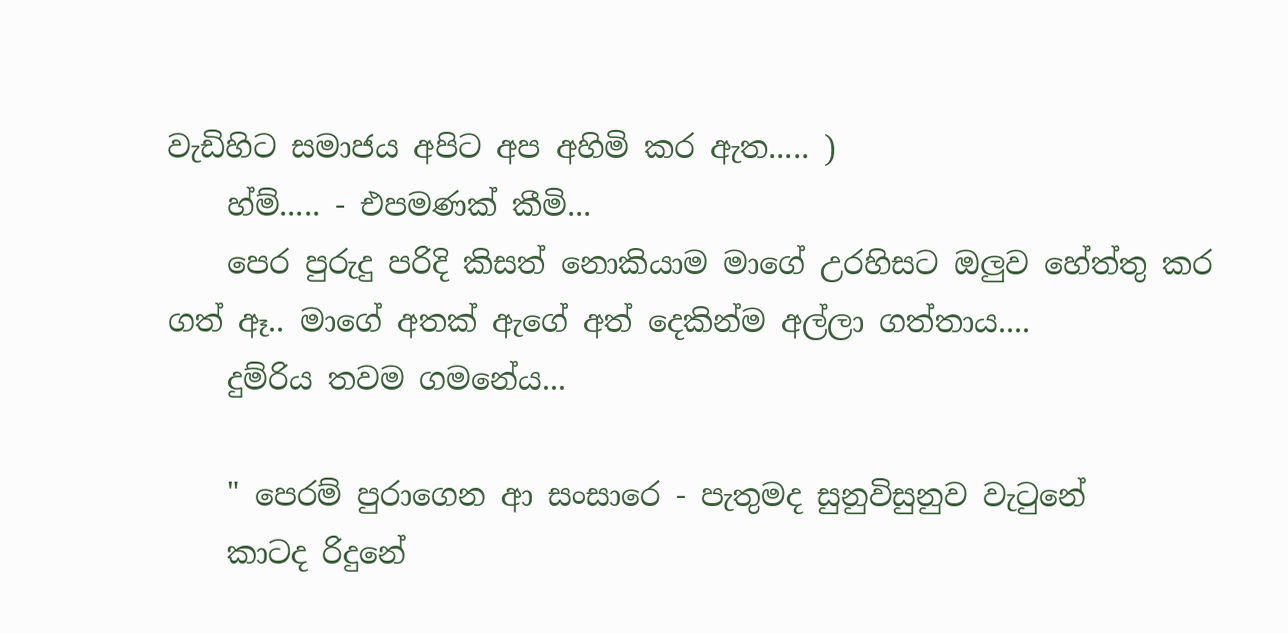වැඩිහිට සමාජය අපිට අප අහිමි කර ඇත..... )
    හ්ම්..... - එපමණක් කීමි...
    පෙර පුරුදු පරිදි කිසත් නොකියාම මාගේ උරහිසට ඔලුව හේත්තු කර ගත් ඈ.. මාගේ අතක් ඇගේ අත් දෙකින්ම අල්ලා ගත්තාය....
    දුම්රිය තවම ගමනේය...

    " පෙරම් පුරාගෙන ආ සංසාරෙ - පැතුමද සුනුවිසුනුව වැටුනේ
    කාටද රිදුනේ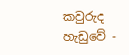කවුරුද හැඩුවේ -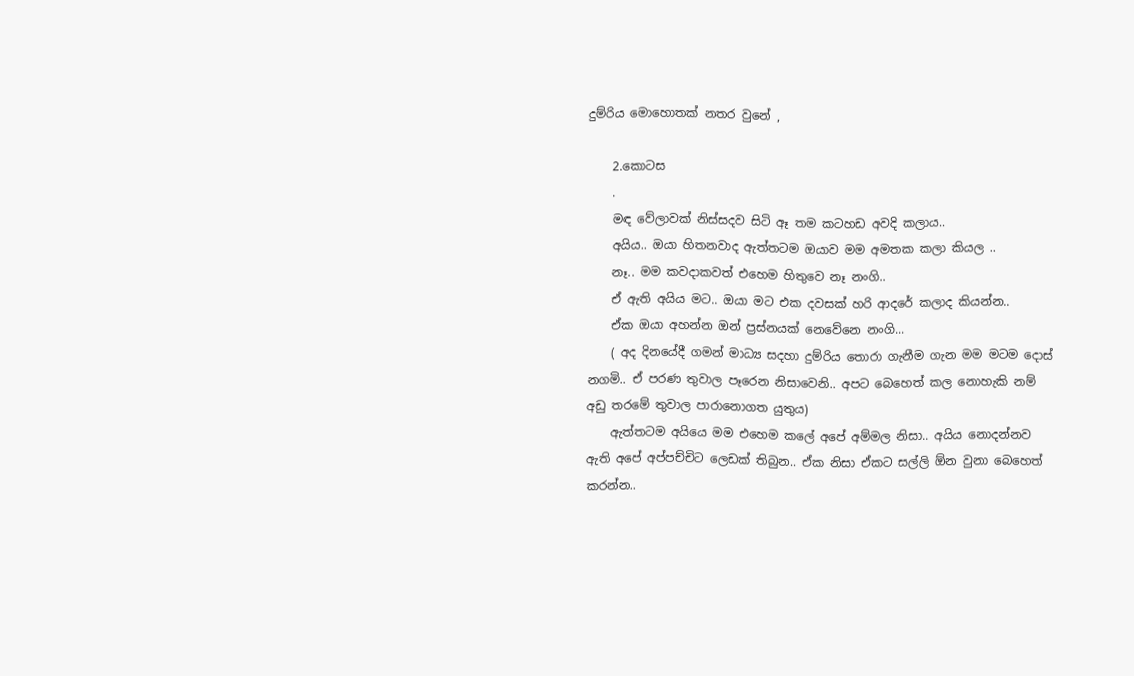දුම්රිය මොහොතක් නතර වුනේ ,

    2.කොටස
    .
    මඳ වේලාවක් නිස්සදව සිටි ඈ තම කටහඩ අවදි කලාය..
    අයිය.. ඔයා හිතනවාද ඇත්තටම ඔයාව මම අමතක කලා කියල ..
    නෑ.. මම කවදාකවත් එහෙම හිතුවෙ නෑ නංගි..
    ඒ ඇති අයිය මට.. ඔයා මට එක දවසක් හරි ආදරේ කලාද කියන්න..
    ඒක ඔයා අහන්න ඔන් ප්‍රස්නයක් නෙවේනෙ නංගි...
    ( අද දිනයේදී ගමන් මාධ්‍ය සදහා දුම්රිය තොරා ගැනීම ගැන මම මටම දොස් නගමි.. ඒ පරණ තුවාල පෑරෙන නිසාවෙනි.. අපට බෙහෙත් කල නොහැකි නම් අඩු තරමේ තුවාල පාරානොගත යුතුය)
    ඇත්තටම අයියෙ මම එහෙම කලේ අ‍පේ අම්මල නිසා.. අයිය නොදන්නව ඇති අපේ අප්පච්චිට ලෙඩක් තිබුන.. ඒක නිසා ඒකට සල්ලි ඕන වුනා බෙහෙත් කරන්න..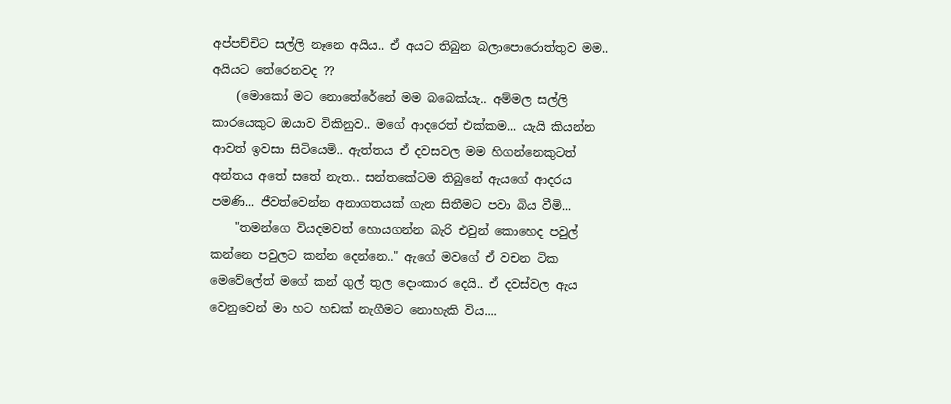අප්පච්චිට සල්ලි නෑනෙ අයිය.. ඒ අයට තිබුන බලාපොරොත්තුව මම.. අයියට තේරෙනවද ??
    (මොකෝ මට නො‍තේරේනේ මම බබෙක්යැ.. අම්මල සල්ලි කාරයෙකුට ඔයාව විකිනුව.. මගේ ආදරෙත් එක්කම... යැයි කියන්න ආවත් ඉවසා සිටියෙමි.. ඇත්තය ඒ දවසවල මම හිගන්නෙකුටත් අන්තය අතේ සතේ නැත.. සන්තකේටම තිබුනේ ඇයගේ ආදරය පමණි... ජීවත්වෙන්න අනාගතයක් ගැන සිතීමට පවා බිය වීමි...
    "තමන්ගෙ වියදමවත් හොයගන්න බැරි එවුන් කොහෙද පවුල් කන්නෙ පවුලට කන්න දෙන්නෙ.." ඇගේ මවගේ ඒ වචන ටික මෙවේලේත් මගේ කන් ගුල් තුල දොංකාර දෙයි.. ඒ දවස්වල ඇය වෙනුවෙන් මා හට හඩක් නැගීමට නොහැකි විය....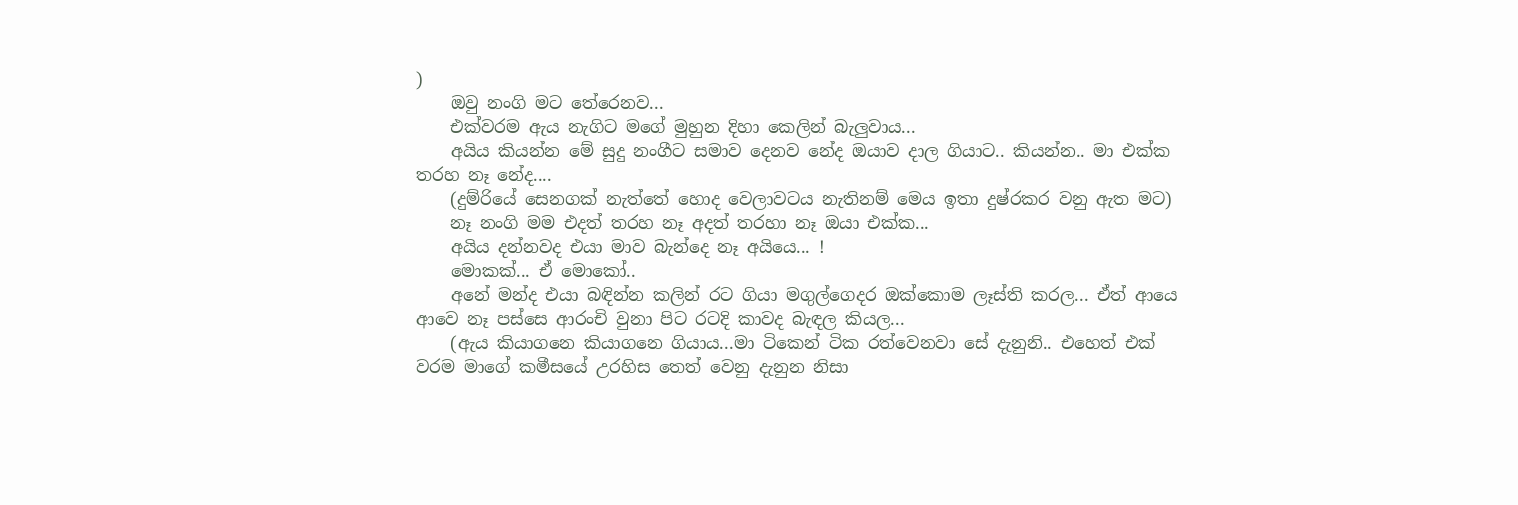)
    ඔවු නංගි මට තේරෙනව...
    එක්වරම ඇය නැගිට මගේ මුහුන දිහා කෙලින් බැලුවාය...
    අයිය කියන්න මේ සුදු නංගීට සමාව දෙනව නේද ඔයාව දාල ගියාට.. කියන්න.. මා එක්ක තරහ නෑ නේද....
    (දුම්රියේ සෙනගක් නැත්තේ හොද වෙලාවටය නැතිනම් මෙය ඉතා දුෂ්රකර වනු ඇත මට)
    නෑ නංගි මම එදත් තරහ නෑ අදත් තරහා නෑ ඔයා එක්ක...
    අයිය දන්නවද එයා මාව බැන්දෙ නෑ අයියෙ... !
    මොකක්... ඒ මොකෝ..
    අනේ මන්ද එයා බඳින්න කලින් රට ගියා මගුල්ගෙදර ඔක්කොම ලෑස්ති කරල... ඒත් ආයෙ ආවෙ නෑ පස්සෙ ආරංචි වුනා පිට රටදි කාවද බැඳල කියල...
    (ඇය කියාගනෙ කියාගනෙ ගියාය...මා ටිකෙන් ටික රත්වෙනවා සේ දැනුනි.. එහෙත් එක් වරම මාගේ කමීසයේ උරහිස තෙත් වෙනු දැනුන නිසා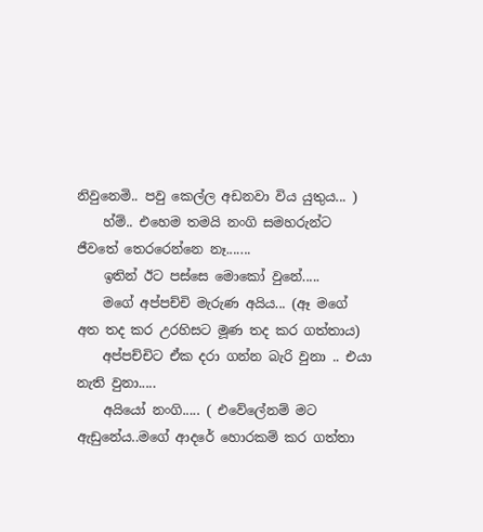නිවුනෙමි.. පවු කෙල්ල අඩනවා විය යුතුය... )
    හ්ම්.. එහෙම තමයි නංගි සමහරුන්ට ජීවතේ තෙරරෙන්නෙ නෑ.......
    ඉතින් ඊට පස්සෙ මොකෝ වුනේ.....
    මගේ අප්පච්චි මැරුණ අයිය... (ඈ මගේ අත තද කර උරහිසට මූණ තද කර ගත්තාය)
    අප්පච්චිට ඒක දරා ගන්න බැරි වුනා .. එයා නැති වුනා.....
    අයියෝ නංගි..... ( එවේලේනම් මට ඇඩුනේය..මගේ ආදරේ හොරකම් කර ගත්තා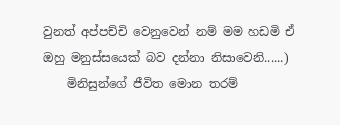වුනත් අප්පච්චි වෙනුවෙන් නම් මම හඩමි ඒ ඔහු මනුස්සයෙක් බව දන්නා නිසාවෙනි......)
    මිනිසුන්ගේ ජීවිත මොන තරම්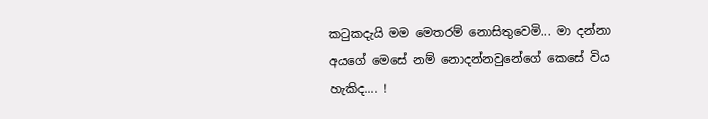කටුකදැයි මම මෙතරම් නොසිතුවෙමි... මා දන්නා අයගේ මෙසේ නම් නොදන්නවුනේගේ කෙසේ විය හැකිද.... !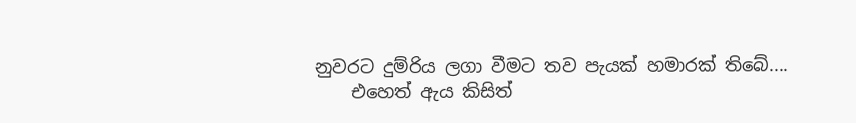නුවරට දුම්රිය ලගා වීමට තව පැයක් හමාරක් තිබේ....
    එහෙත් ඇය කිසිත්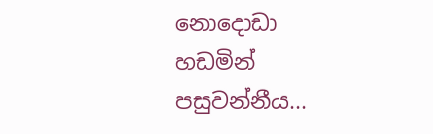නොදොඩා හඩමින් පසුවන්නීය...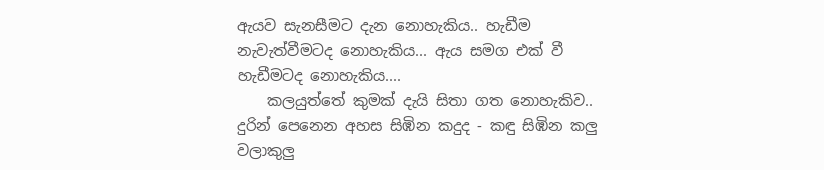ඇයව සැනසීමට දැන නොහැකිය.. හැඩීම නැවැත්වීමටද නොහැකිය... ඇය සමග එක් වී හැඩීමටද නොහැකිය....
    කලයුත්තේ කුමක් දැයි සිතා ගත නොහැකිව.. දුරින් පෙනෙන අහස සිඹින කදුද - කඳු සිඹින කලු වලාකුලු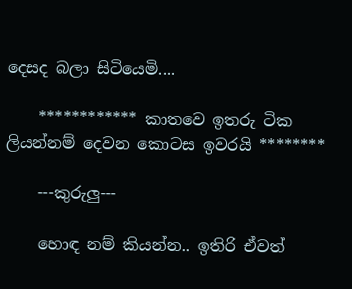දෙසද බලා සිටියෙමි....

    ************ කාතවෙ ඉතරු ටික ලියන්නම් දෙවන කොටස ඉවරයි ********

    ---කුරුලු---

    හොඳ නම් කියන්න.. ඉතිරි ඒවත්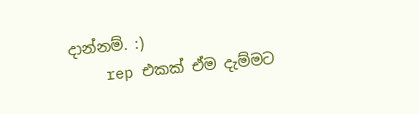දාන්නම්. :)
    rep එකක් ඒම දැම්මට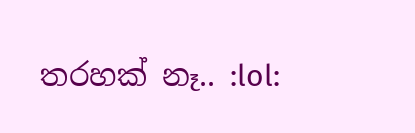තරහක් නෑ.. :lol: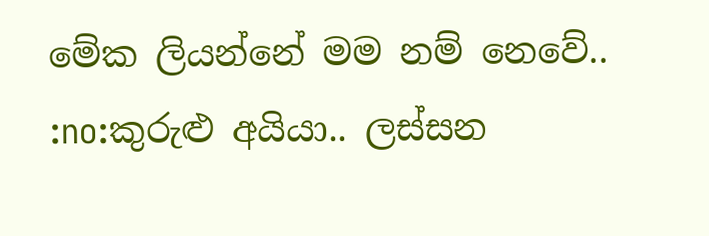මේක ලියන්නේ මම නම් නෙවේ.. :no:කුරුළු අයියා.. ලස්සන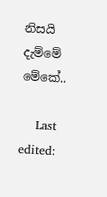නිසයි දැම්මේ මේකේ..

    Last edited: